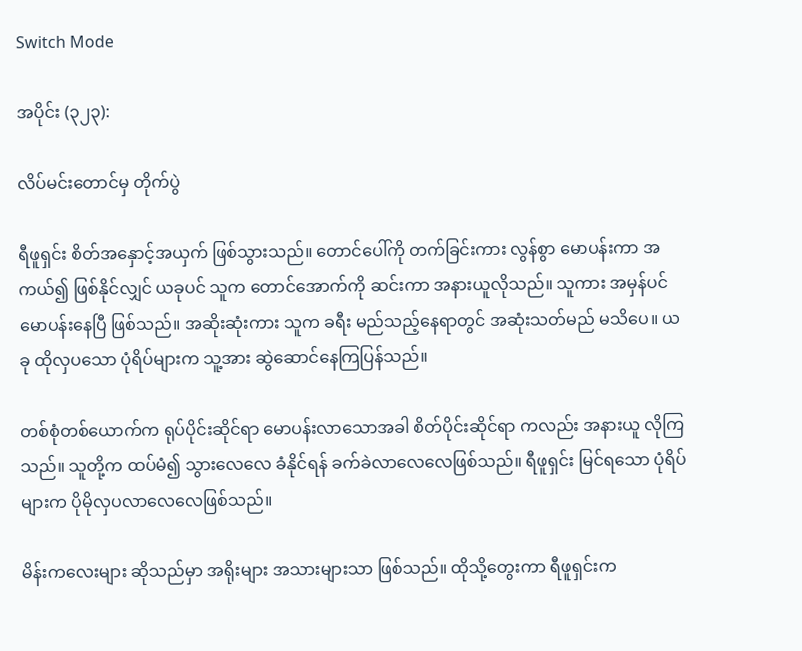Switch Mode

အပိုင်း (၃၂၃):

လိပ်မင်းတောင်မှ တိုက်ပွဲ

ရီဖူရှင်း စိတ်အနှောင့်အယှက် ဖြစ်သွားသည်။ တောင်ပေါ်ကို တက်ခြင်းကား လွန်စွာ မောပန်းကာ အကယ်၍ ဖြစ်နိုင်လျှင် ယခုပင် သူက တောင်အောက်ကို ဆင်းကာ အနားယူလိုသည်။ သူကား အမှန်ပင် မောပန်းနေပြီ ဖြစ်သည်။ အဆိုးဆုံးကား သူက ခရီး မည်သည့်နေရာတွင် အဆုံးသတ်မည် မသိပေ။ ယခု ထိုလှပသော ပုံရိပ်များက သူ့အား ဆွဲဆောင်နေကြပြန်သည်။

တစ်စုံတစ်ယောက်က ရုပ်ပိုင်းဆိုင်ရာ မောပန်းလာသောအခါ စိတ်ပိုင်းဆိုင်ရာ ကလည်း အနားယူ လိုကြသည်။ သူတို့က ထပ်မံ၍ သွားလေလေ ခံနိုင်ရန် ခက်ခဲလာလေလေဖြစ်သည်။ ရီဖူရှင်း မြင်ရသော ပုံရိပ်များက ပိုမိုလှပလာလေလေဖြစ်သည်။

မိန်းကလေးများ ဆိုသည်မှာ အရိုးများ အသားများသာ ဖြစ်သည်။ ထိုသို့တွေးကာ ရီဖူရှင်းက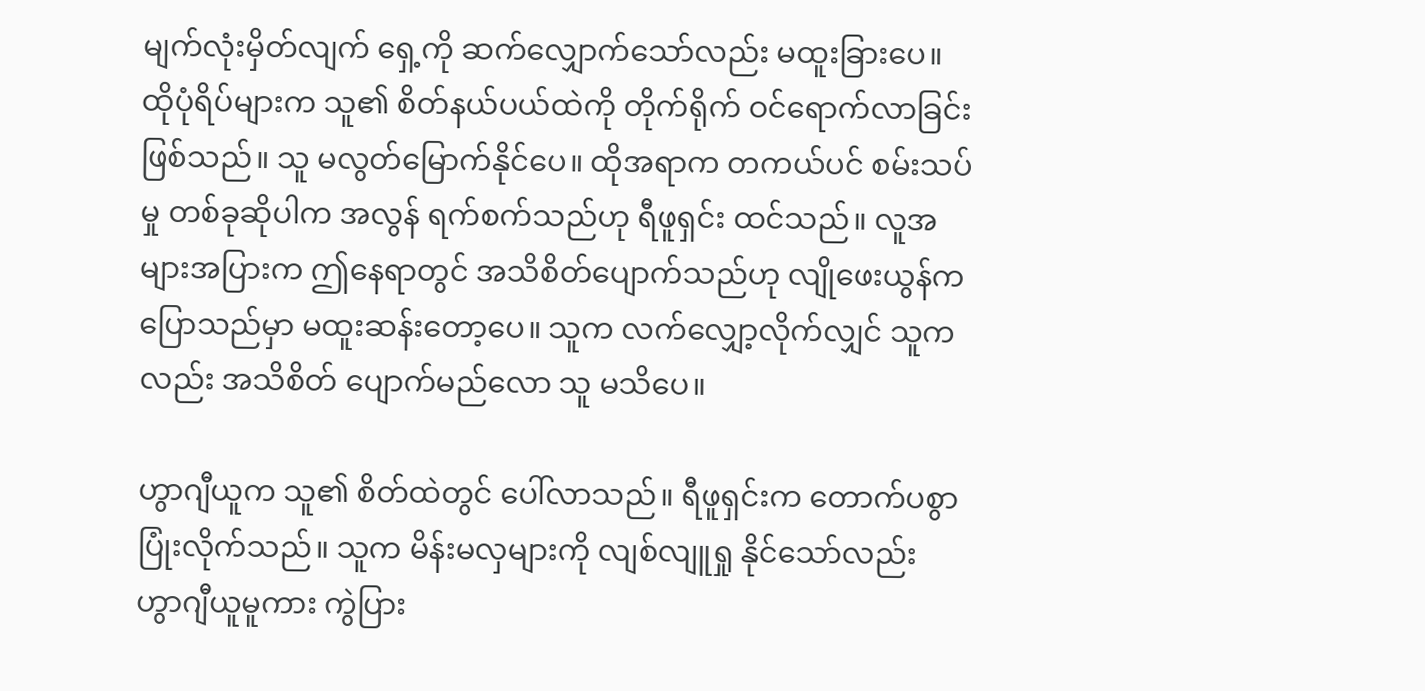မျက်လုံးမှိတ်လျက် ရှေ့ကို ဆက်လျှောက်သော်လည်း မထူးခြားပေ။ ထိုပုံရိပ်များက သူ၏ စိတ်နယ်ပယ်ထဲကို တိုက်ရိုက် ဝင်ရောက်လာခြင်းဖြစ်သည်။ သူ မလွတ်မြောက်နိုင်ပေ။ ထိုအရာက တကယ်ပင် စမ်းသပ်မှု တစ်ခုဆိုပါက အလွန် ရက်စက်သည်ဟု ရီဖူရှင်း ထင်သည်။ လူအများအပြားက ဤနေရာတွင် အသိစိတ်ပျောက်သည်ဟု လျိုဖေးယွန်က ပြောသည်မှာ မထူးဆန်းတော့ပေ။ သူက လက်လျှော့လိုက်လျှင် သူကလည်း အသိစိတ် ပျောက်မည်လော သူ မသိပေ။

ဟွာဂျီယူက သူ၏ စိတ်ထဲတွင် ပေါ်လာသည်။ ရီဖူရှင်းက တောက်ပစွာ ပြုံးလိုက်သည်။ သူက မိန်းမလှများကို လျစ်လျူရှု နိုင်သော်လည်း ဟွာဂျီယူမူကား ကွဲပြား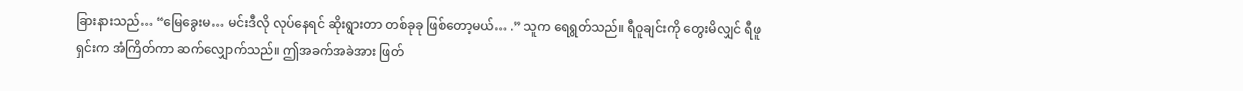ခြားနားသည်… “မြေခွေးမ… မင်းဒီလို လုပ်နေရင် ဆိုးရွားတာ တစ်ခုခု ဖြစ်တော့မယ်… .” သူက ရေရွတ်သည်။ ရီဝူချင်းကို တွေးမိလျှင် ရီဖူရှင်းက အံကြိတ်ကာ ဆက်လျှောက်သည်။ ဤအခက်အခဲအား ဖြတ်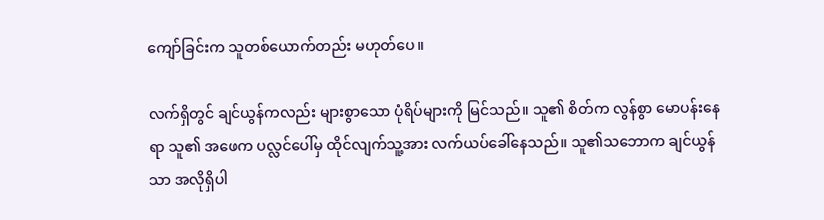ကျော်ခြင်းက သူတစ်ယောက်တည်း မဟုတ်ပေ။

လက်ရှိတွင် ချင်ယွန်ကလည်း များစွာသော ပုံရိပ်များကို မြင်သည်။ သူ၏ စိတ်က လွန်စွာ မောပန်းနေရာ သူ၏ အဖေက ပလ္လင်ပေါ်မှ ထိုင်လျက်သူ့အား လက်ယပ်ခေါ်နေသည်။ သူ၏သဘောက ချင်ယွန်သာ အလိုရှိပါ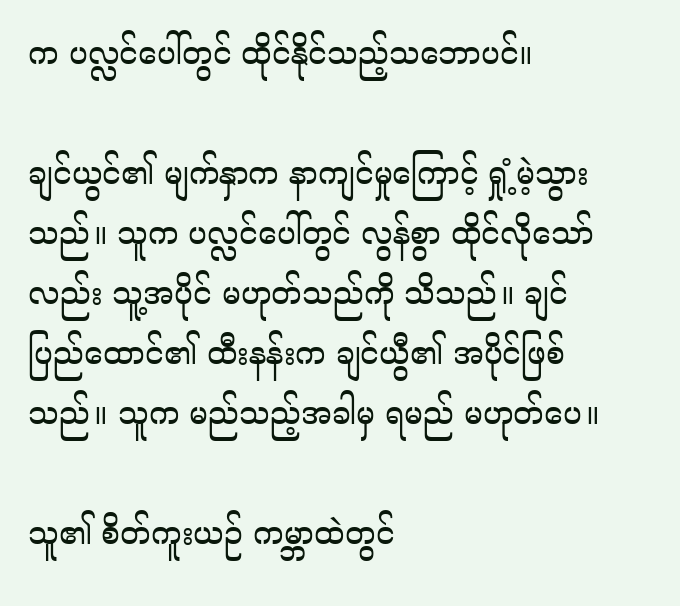က ပလ္လင်ပေါ်တွင် ထိုင်နိုင်သည့်သဘောပင်။

ချင်ယွင်၏ မျက်နှာက နာကျင်မှုကြောင့် ရှုံ့မဲ့သွားသည်။ သူက ပလ္လင်ပေါ်တွင် လွန်စွာ ထိုင်လိုသော်လည်း သူ့အပိုင် မဟုတ်သည်ကို သိသည်။ ချင်ပြည်ထောင်၏ ထီးနန်းက ချင်ယွီ၏ အပိုင်ဖြစ်သည်။ သူက မည်သည့်အခါမှ ရမည် မဟုတ်ပေ။

သူ၏ စိတ်ကူးယဉ် ကမ္ဘာထဲတွင်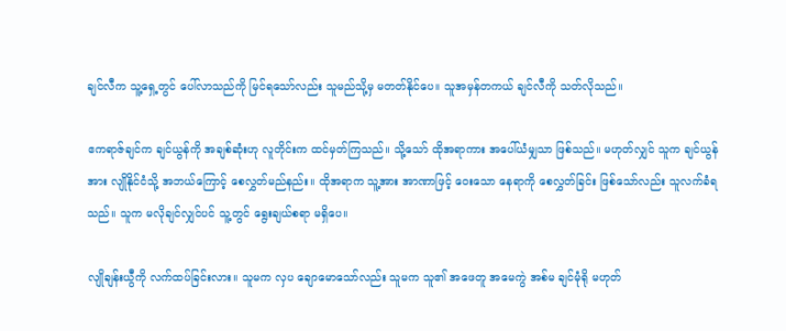ချင်လီက သူ့ရှေ့တွင် ပေါ်လာသည်ကို မြင်ရသော်လည်း သူမည်သို့မှ မတတ်နိုင်ပေ။ သူအမှန်တကယ် ချင်လီကို သတ်လိုသည်။

ဧကရာဇ်ချင်က ချင်ယွန်ကို အချစ်ဆုံးဟု လူတိုင်းက ထင်မှတ်ကြသည်။ သို့သော် ထိုအရာကား အပေါ်ယံမျှသာ ဖြစ်သည်။ မဟုတ်လျှင် သူက ချင်ယွန်အား လျိုနိုင်ငံသို့ အဘယ်ကြောင့် စေလွှတ်မည်နည်း။ ထိုအရာက သူ့အား အာဏာဖြင့် ဝေးသော နေရာကို စေလွှတ်ခြင်း ဖြစ်သော်လည်း သူလက်ခံရသည်။ သူက မလိုချင်လျှင်ပင် သူ့တွင် ရွေးချယ်စရာ မရှိပေ။

လျိုချန်းယွီကို လက်ထပ်ခြင်းလား။ သူမက လှပ ချောမောသော်လည်း သူမက သူ၏ အဖေတူ အမေကွဲ အစ်မ ချင်မုံရို မဟုတ်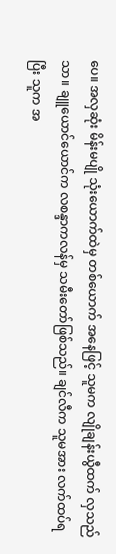ပေ။ အလှဆုံး မိန်းမပျို သုံးယောက်ထဲမှ တစ်ယောက် အနေဖြင့် သူမက လျိုချန်းယွီထက် လှသည်သာ။ ချူယောင်ယောင်က လစန္ဒာကလန်မှ သမီးတော်ဖြစ်သည်။ ချင်လီက သူမအား လက်ထပ်ရပြီး သူက အ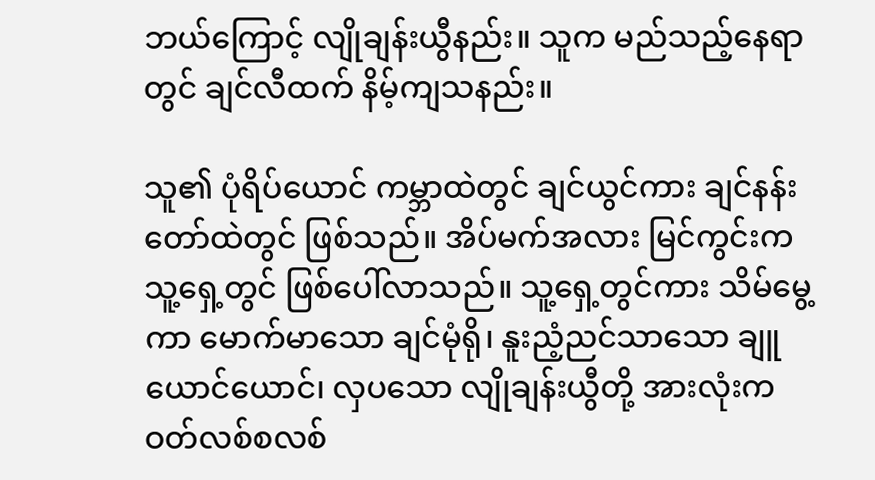ဘယ်ကြောင့် လျိုချန်းယွီနည်း။ သူက မည်သည့်နေရာတွင် ချင်လီထက် နိမ့်ကျသနည်း။

သူ၏ ပုံရိပ်ယောင် ကမ္ဘာထဲတွင် ချင်ယွင်ကား ချင်နန်းတော်ထဲတွင် ဖြစ်သည်။ အိပ်မက်အလား မြင်ကွင်းက သူ့ရှေ့တွင် ဖြစ်ပေါ်လာသည်။ သူ့ရှေ့တွင်ကား သိမ်မွေ့ကာ မောက်မာသော ချင်မုံရို၊ နူးညံ့ညင်သာသော ချူယောင်ယောင်၊ လှပသော လျိုချန်းယွီတို့ အားလုံးက ဝတ်လစ်စလစ်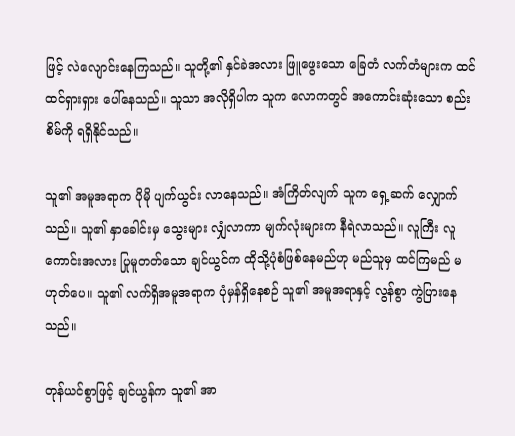ဖြင့် လဲလျောင်းနေကြသည်။ သူတို့၏ နှင်ခဲအလား ဖြူဖွေးသော ခြေတံ လက်တံများက ထင်ထင်ရှားရှား ပေါ်နေသည်။ သူသာ အလိုရှိပါက သူက လောကတွင် အကောင်းဆုံးသော စည်းစိမ်ကို ရရှိနိုင်သည်။

သူ၏ အမူအရာက ပိုမို ပျက်ယွင်း လာနေသည်။ အံကြိတ်လျက် သူက ရှေ့ဆက် လျှောက်သည်။ သူ၏ နှာခေါင်းမှ သွေးများ လျှံလာကာ မျက်လုံးများက နီရဲလာသည်။ လူကြီး လူကောင်းအလား ပြုမူတတ်သော ချင်ယွင်က ထိုသို့ပုံစံဖြစ်နေမည်ဟု မည်သူမှ ထင်ကြမည် မဟုတ်ပေ။ သူ၏ လက်ရှိအမူအရာက ပုံမှန်ရှိနေစဉ် သူ၏ အမူအရာနှင့် လွန်စွာ ကွဲပြားနေသည်။

တုန်ယင်စွာဖြင့် ချင်ယွန်က သူ၏ အာ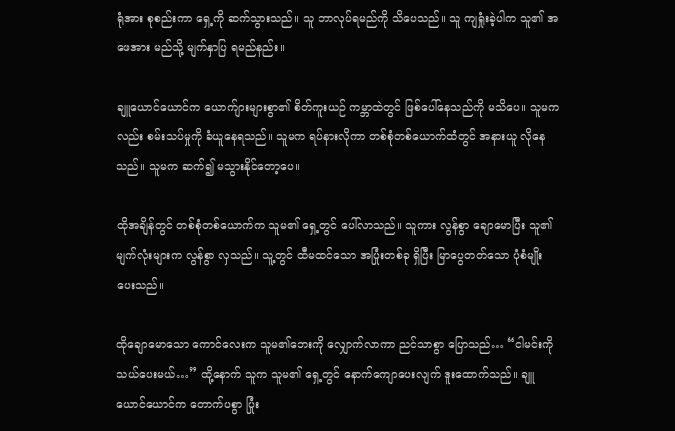ရုံအား စုစည်းကာ ရှေ့ကို ဆက်သွားသည်။ သူ ဘာလုပ်ရမည်ကို သိပေသည်။ သူ ကျရှုံးခဲ့ပါက သူ၏ အဖေအား မည်သို့ မျက်နှာပြ ရမည်နည်း။

ချူယောင်ယောင်က ယောက်ျားများစွာ၏ စိတ်ကူးယဉ် ကမ္ဘာထဲတွင် ဖြစ်ပေါ်နေသည်ကို မသိပေ။ သူမကလည်း စမ်းသပ်မှုကို ခံယူနေရသည်။ သူမက ရပ်နားလိုကာ တစ်စုံတစ်ယောက်ထံတွင် အနားယူ လိုနေသည်။ သူမက ဆက်၍ မသွားနိုင်တော့ပေ။

ထိုအချိန်တွင် တစ်စုံတစ်ယောက်က သူမ၏ ရှေ့တွင် ပေါ်လာသည်။ သူကား လွန်စွာ ချောမောပြီး သူ၏ မျက်လုံးများက လွန်စွာ လှသည်။ သူ့တွင် ထီမထင်သော အပြုံးတစ်ခု ရှိပြီး မြာပွေတတ်သော ပုံစံမျိုး ပေးသည်။

ထိုချောမောသော ကောင်လေးက သူမ၏ဘေးကို လျှောက်လာကာ ညင်သာစွာ ပြောသည်… “ငါမင်းကို သယ်ပေးမယ်…” ထို့နောက် သူက သူမ၏ ရှေ့တွင် နောက်ကျောပေးလျက် ဒူးထောက်သည်။ ချူယောင်ယောင်က တောက်ပစွာ ပြုံး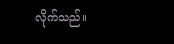လိုက်သည်။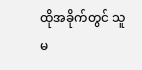ထိုအခိုက်တွင် သူမ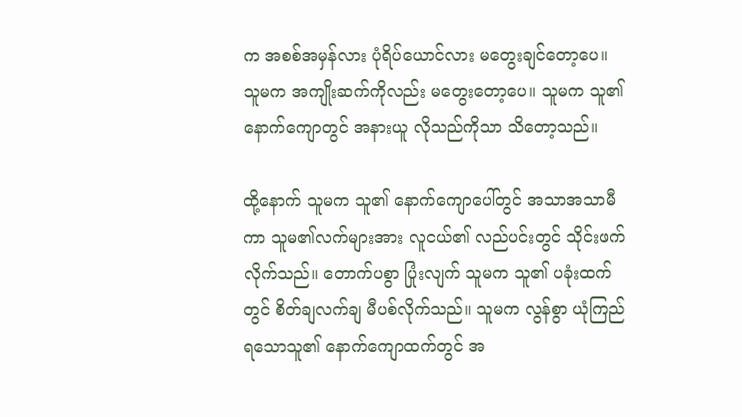က အစစ်အမှန်လား ပုံရိပ်ယောင်လား မတွေးချင်တော့ပေ။ သူမက အကျိုးဆက်ကိုလည်း မတွေးတော့ပေ။ သူမက သူ၏နောက်ကျောတွင် အနားယူ လိုသည်ကိုသာ သိတော့သည်။

ထို့နောက် သူမက သူ၏ နောက်ကျောပေါ်တွင် အသာအသာမီကာ သူမ၏လက်များအား လူငယ်၏ လည်ပင်းတွင် သိုင်းဖက်လိုက်သည်။ တောက်ပစွာ ပြုံးလျက် သူမက သူ၏ ပခုံးထက်တွင် စိတ်ချလက်ချ မီပစ်လိုက်သည်။ သူမက လွန်စွာ ယုံကြည်ရသောသူ၏ နောက်ကျောထက်တွင် အ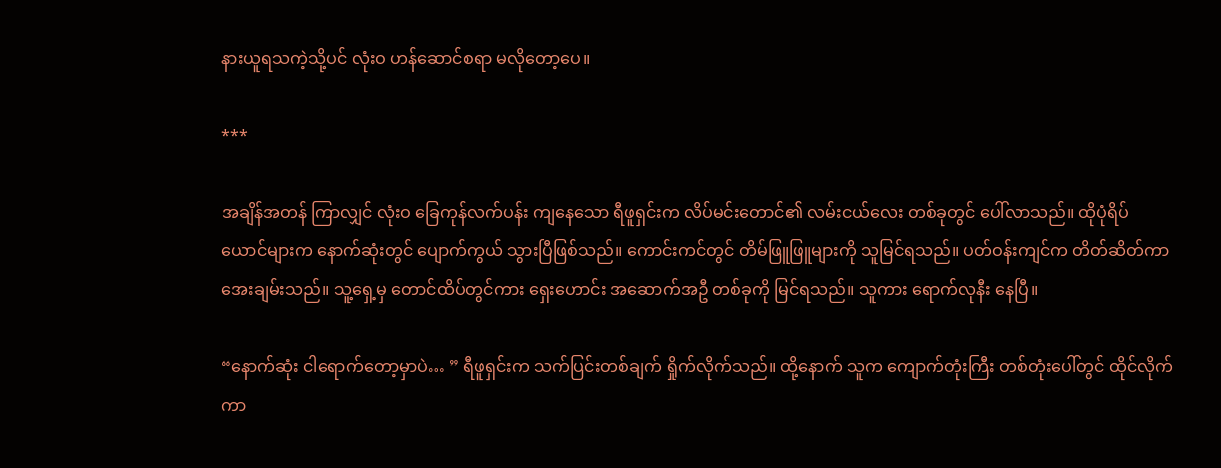နားယူရသကဲ့သို့ပင် လုံးဝ ဟန်ဆောင်စရာ မလိုတော့ပေ။

***

အချိန်အတန် ကြာလျှင် လုံးဝ ခြေကုန်လက်ပန်း ကျနေသော ရီဖူရှင်းက လိပ်မင်းတောင်၏ လမ်းငယ်လေး တစ်ခုတွင် ပေါ်လာသည်။ ထိုပုံရိပ်ယောင်များက နောက်ဆုံးတွင် ပျောက်ကွယ် သွားပြီဖြစ်သည်။ ကောင်းကင်တွင် တိမ်ဖြူဖြူများကို သူမြင်ရသည်။ ပတ်ဝန်းကျင်က တိတ်ဆိတ်ကာ အေးချမ်းသည်။ သူ့ရှေ့မှ တောင်ထိပ်တွင်ကား ရှေးဟောင်း အဆောက်အဦ တစ်ခုကို မြင်ရသည်။ သူကား ရောက်လုနီး နေပြီ။

“နောက်ဆုံး ငါရောက်တော့မှာပဲ… ” ရီဖူရှင်းက သက်ပြင်းတစ်ချက် ရှိုက်လိုက်သည်။ ထို့နောက် သူက ကျောက်တုံးကြီး တစ်တုံးပေါ်တွင် ထိုင်လိုက်ကာ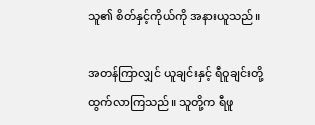သူ၏ စိတ်နှင့်ကိုယ်ကို အနားယူသည်။

အတန်ကြာလျှင် ယူချင်းနှင့် ရီဝူချင်းတို့ ထွက်လာကြသည်။ သူတို့က ရီဖူ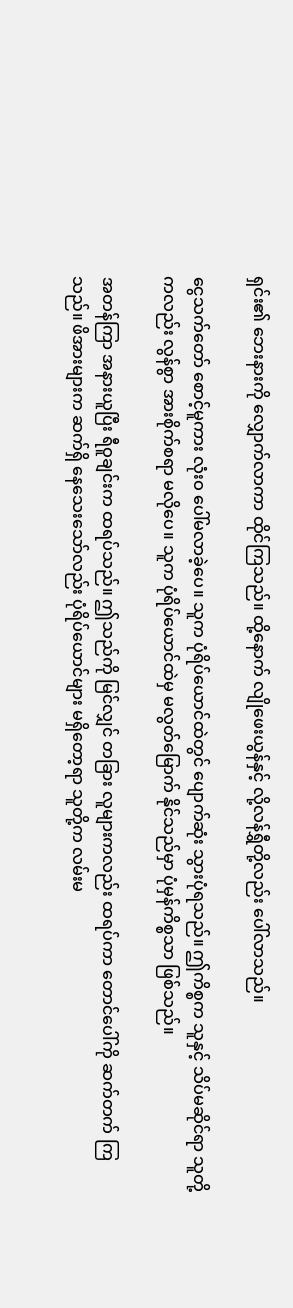ရှင်း၏ ဘေးနားကို လျှောက်လာကာ ထိုင်ကြသည်။ ထို့နောက် လျိုဖေးယွန်နှင့် လို့လန်ရွှီတို့လည်း ပေါ်လာသည်။

ငွေသက်တော် စောင့်မူကား လုံးဝ ပေါ်မလာခဲ့ပေ။ သူက ပုံရိပ်ယောင်ထဲတွင် ပျောက်ဆုံး သွားပုံရသည်။ ဤကိစ္စက သူနှင့် သိပ်မဆိုင်ရာ သူတို့ကလည်း လွန်စွာ အားစိုက်စရာ မလိုပေ။ သူက ပုံရိပ်ယောင်ထဲမှ မလွတ်မြောက် နိုင်သည်မှာ ပုံမှန်ကိစ္စသာ ဖြစ်သည်။

အတန်ကြာ အနားယူပြီး ရီဝူချင်းက ထရပ်သည်။ ဤသည်ကို မြင်လျှင် တခြား လူများကလည်း ထရပ်ကာ တောင်ပေါ်ကို ဆက်တက် ကြသည်။ ဖိအားများက ဆက်ရှိ နေသေးသော်လည်း ပုံရိပ်ယောင်များ မရှိတော့ရာ သူတို့က လမ်းမ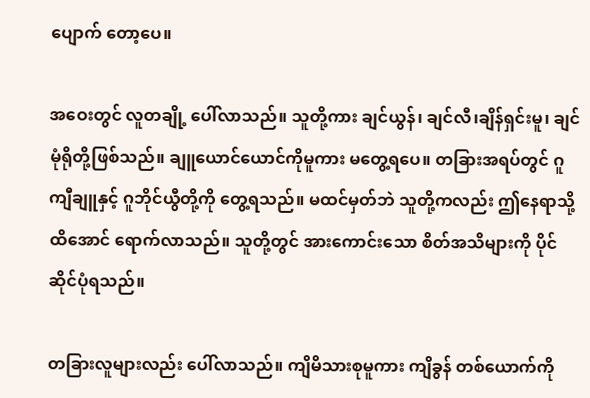ပျောက် တော့ပေ။

အဝေးတွင် လူတချို့ ပေါ်လာသည်။ သူတို့ကား ချင်ယွန်၊ ချင်လီ၊ချိန်ရှင်းမူ၊ ချင်မုံရိုတို့ဖြစ်သည်။ ချူယောင်ယောင်ကိုမူကား မတွေ့ရပေ။ တခြားအရပ်တွင် ဂူကျီချူနှင့် ဂူဘိုင်ယွီတို့ကို တွေ့ရသည်။ မထင်မှတ်ဘဲ သူတို့ကလည်း ဤနေရာသို့ ထိအောင် ရောက်လာသည်။ သူတို့တွင် အားကောင်းသော စိတ်အသိများကို ပိုင်ဆိုင်ပုံရသည်။

တခြားလူများလည်း ပေါ်လာသည်။ ကျိမိသားစုမူကား ကျိခွန် တစ်ယောက်ကို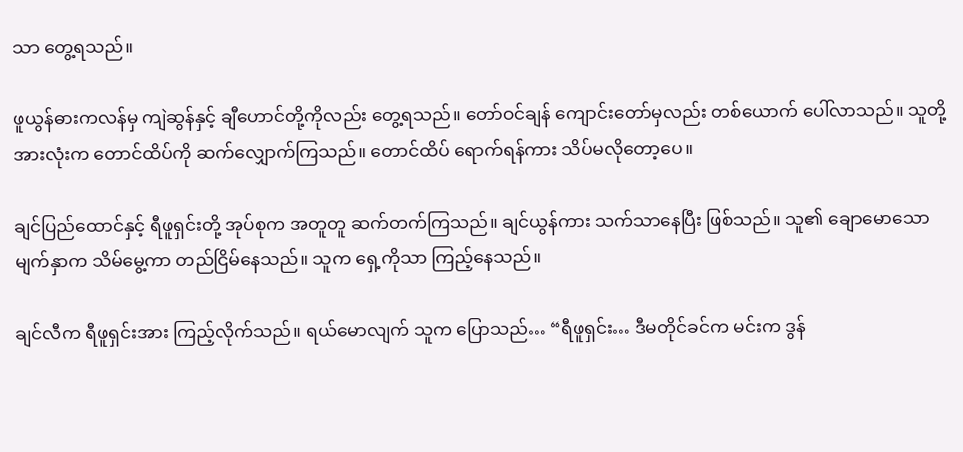သာ တွေ့ရသည်။

ဖူယွန်ဓားကလန်မှ ကျဲဆွန်နှင့် ချီဟောင်တို့ကိုလည်း တွေ့ရသည်။ တော်ဝင်ချန် ကျောင်းတော်မှလည်း တစ်ယောက် ပေါ်လာသည်။ သူတို့အားလုံးက တောင်ထိပ်ကို ဆက်လျှောက်ကြသည်။ တောင်ထိပ် ရောက်ရန်ကား သိပ်မလိုတော့ပေ။

ချင်ပြည်ထောင်နှင့် ရီဖူရှင်းတို့ အုပ်စုက အတူတူ ဆက်တက်ကြသည်။ ချင်ယွန်ကား သက်သာနေပြီး ဖြစ်သည်။ သူ၏ ချောမောသော မျက်နှာက သိမ်မွေ့ကာ တည်ငြိမ်နေသည်။ သူက ရှေ့ကိုသာ ကြည့်နေသည်။

ချင်လီက ရီဖူရှင်းအား ကြည့်လိုက်သည်။ ရယ်မောလျက် သူက ပြောသည်… “ရီဖူရှင်း… ဒီမတိုင်ခင်က မင်းက ဒွန်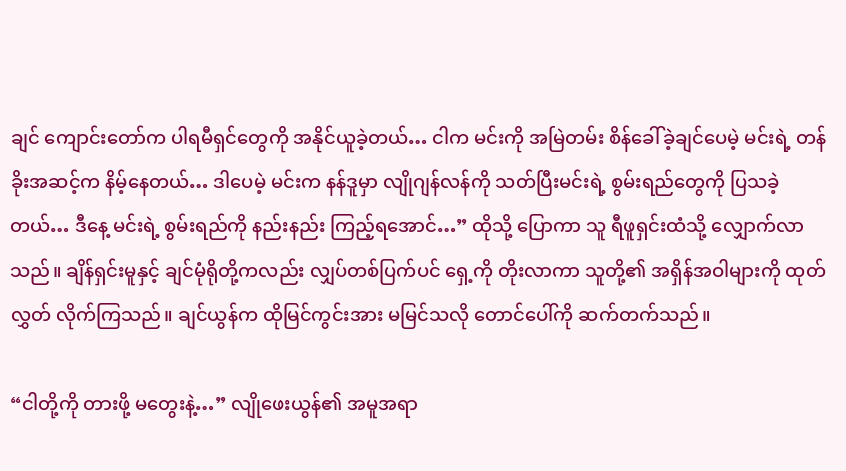ချင် ကျောင်းတော်က ပါရမီရှင်တွေကို အနိုင်ယူခဲ့တယ်… ငါက မင်းကို အမြဲတမ်း စိန်ခေါ်ခဲ့ချင်ပေမဲ့ မင်းရဲ့ တန်ခိုးအဆင့်က နိမ့်နေတယ်… ဒါပေမဲ့ မင်းက နန်ဒူမှာ လျိုဂျန်လန်ကို သတ်ပြီးမင်းရဲ့ စွမ်းရည်တွေကို ပြသခဲ့တယ်… ဒီနေ့ မင်းရဲ့ စွမ်းရည်ကို နည်းနည်း ကြည့်ရအောင်…” ထိုသို့ ပြောကာ သူ ရီဖူရှင်းထံသို့ လျှောက်လာသည်။ ချိန်ရှင်းမူနှင့် ချင်မုံရိုတို့ကလည်း လျှပ်တစ်ပြက်ပင် ရှေ့ကို တိုးလာကာ သူတို့၏ အရှိန်အဝါများကို ထုတ်လွှတ် လိုက်ကြသည်။ ချင်ယွန်က ထိုမြင်ကွင်းအား မမြင်သလို တောင်ပေါ်ကို ဆက်တက်သည်။

“ငါတို့ကို တားဖို့ မတွေးနဲ့…” လျိုဖေးယွန်၏ အမူအရာ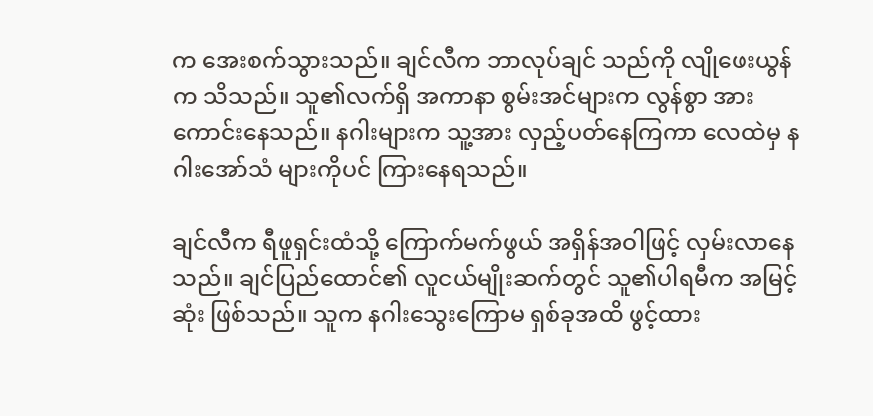က အေးစက်သွားသည်။ ချင်လီက ဘာလုပ်ချင် သည်ကို လျိုဖေးယွန်က သိသည်။ သူ၏လက်ရှိ အကာနာ စွမ်းအင်များက လွန်စွာ အားကောင်းနေသည်။ နဂါးများက သူ့အား လှည့်ပတ်နေကြကာ လေထဲမှ နဂါးအော်သံ များကိုပင် ကြားနေရသည်။

ချင်လီက ရီဖူရှင်းထံသို့ ကြောက်မက်ဖွယ် အရှိန်အဝါဖြင့် လှမ်းလာနေသည်။ ချင်ပြည်ထောင်၏ လူငယ်မျိုးဆက်တွင် သူ၏ပါရမီက အမြင့်ဆုံး ဖြစ်သည်။ သူက နဂါးသွေးကြောမ ရှစ်ခုအထိ ဖွင့်ထား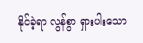နိုင်ခဲ့ရာ လွန်စွာ ရှားပါးသော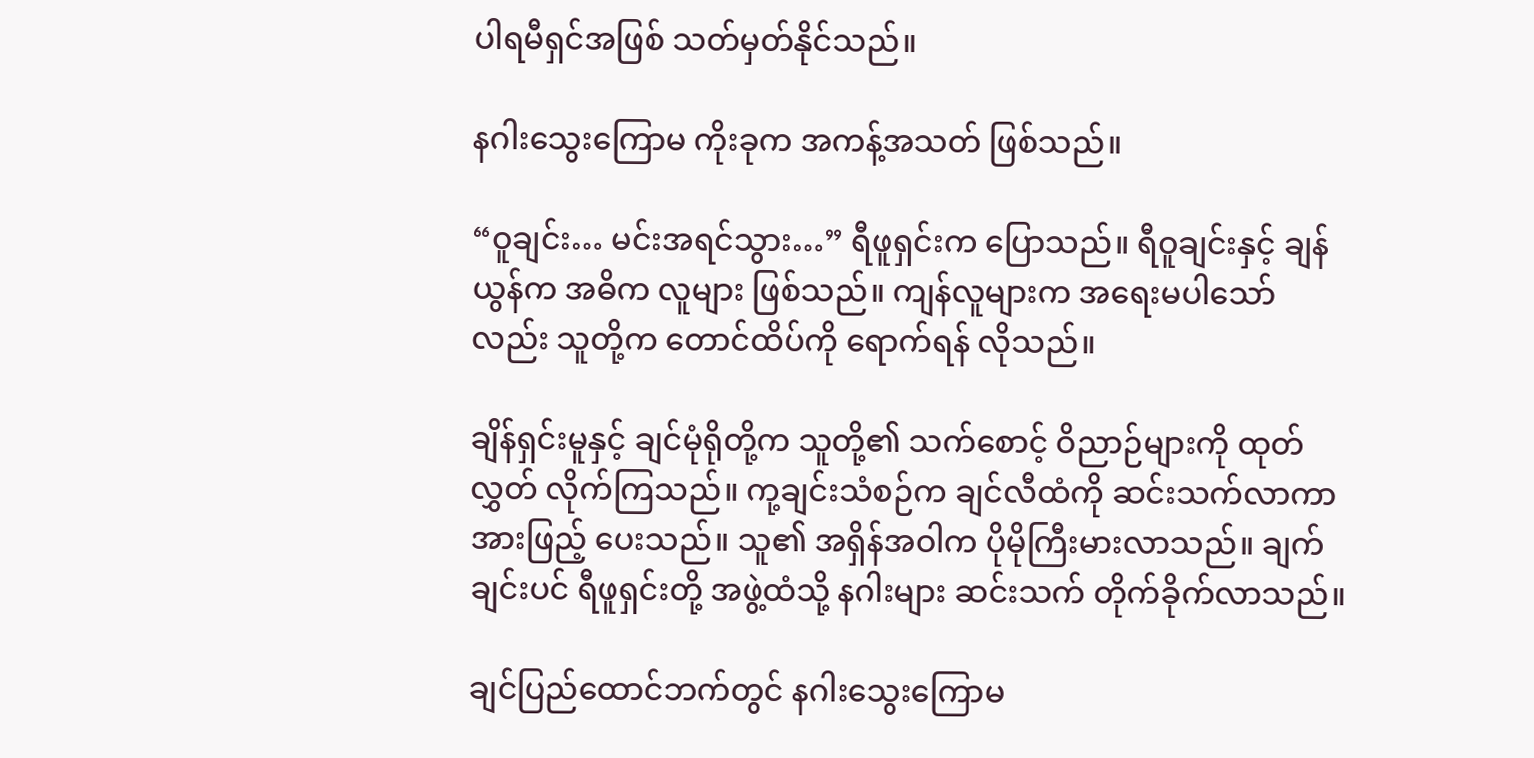ပါရမီရှင်အဖြစ် သတ်မှတ်နိုင်သည်။

နဂါးသွေးကြောမ ကိုးခုက အကန့်အသတ် ဖြစ်သည်။

“ဝူချင်း… မင်းအရင်သွား…” ရီဖူရှင်းက ပြောသည်။ ရီဝူချင်းနှင့် ချန်ယွန်က အဓိက လူများ ဖြစ်သည်။ ကျန်လူများက အရေးမပါသော်လည်း သူတို့က တောင်ထိပ်ကို ရောက်ရန် လိုသည်။

ချိန်ရှင်းမူနှင့် ချင်မုံရိုတို့က သူတို့၏ သက်စောင့် ဝိညာဉ်များကို ထုတ်လွှတ် လိုက်ကြသည်။ ကု့ချင်းသံစဉ်က ချင်လီထံကို ဆင်းသက်လာကာ အားဖြည့် ပေးသည်။ သူ၏ အရှိန်အဝါက ပိုမိုကြီးမားလာသည်။ ချက်ချင်းပင် ရီဖူရှင်းတို့ အဖွဲ့ထံသို့ နဂါးများ ဆင်းသက် တိုက်ခိုက်လာသည်။

ချင်ပြည်ထောင်ဘက်တွင် နဂါးသွေးကြောမ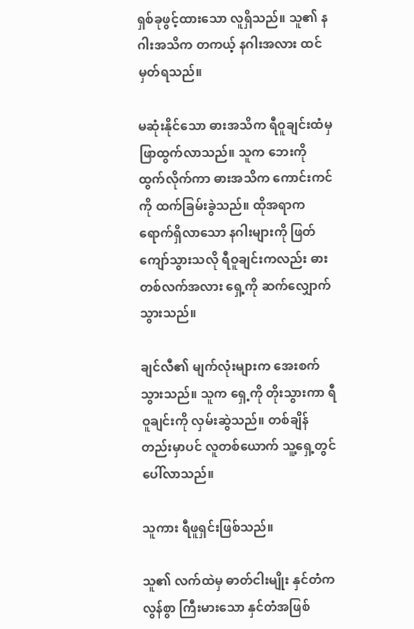ရှစ်ခုဖွင့်ထားသော လူရှိသည်။ သူ၏ နဂါးအသိက တကယ့် နဂါးအလား ထင်မှတ်ရသည်။

မဆုံးနိုင်သော ဓားအသိက ရီဝူချင်းထံမှ ဖြာထွက်လာသည်။ သူက ဘေးကို ထွက်လိုက်ကာ ဓားအသိက ကောင်းကင်ကို ထက်ခြမ်းခွဲသည်။ ထိုအရာက ရောက်ရှိလာသော နဂါးများကို ဖြတ်ကျော်သွားသလို ရီဝူချင်းကလည်း ဓားတစ်လက်အလား ရှေ့ကို ဆက်လျှောက်သွားသည်။

ချင်လီ၏ မျက်လုံးများက အေးစက်သွားသည်။ သူက ရှေ့ကို တိုးသွားကာ ရီဝူချင်းကို လှမ်းဆွဲသည်။ တစ်ချိန်တည်းမှာပင် လူတစ်ယောက် သူ့ရှေ့တွင် ပေါ်လာသည်။

သူကား ရီဖူရှင်းဖြစ်သည်။

သူ၏ လက်ထဲမှ ဓာတ်ငါးမျိုး နှင်တံက လွန်စွာ ကြီးမားသော နှင်တံအဖြစ်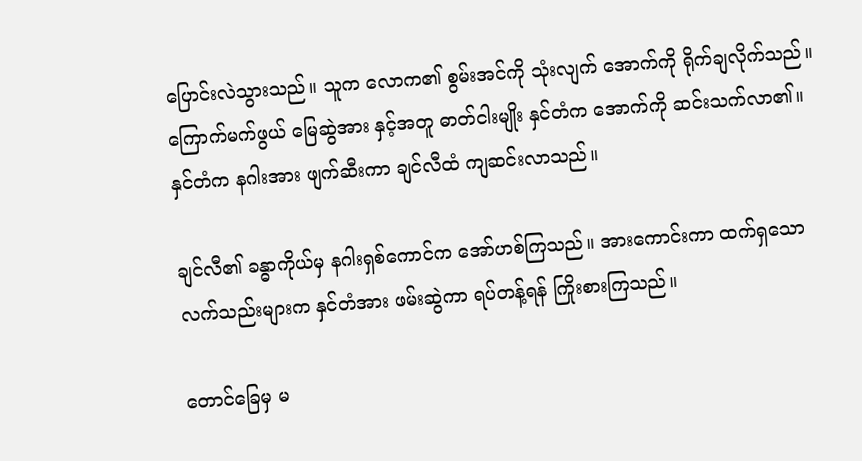ပြောင်းလဲသွားသည်။ သူက လောက၏ စွမ်းအင်ကို သုံးလျက် အောက်ကို ရိုက်ချလိုက်သည်။ ကြောက်မက်ဖွယ် မြေဆွဲအား နှင့်အတူ ဓာတ်ငါးမျိုး နှင်တံက အောက်ကို ဆင်းသက်လာ၏။ နှင်တံက နဂါးအား ဖျက်ဆီးကာ ချင်လီထံ ကျဆင်းလာသည်။

ချင်လီ၏ ခန္ဓာကိုယ်မှ နဂါးရှစ်ကောင်က အော်ဟစ်ကြသည်။ အားကောင်းကာ ထက်ရှသော လက်သည်းများက နှင်တံအား ဖမ်းဆွဲကာ ရပ်တန့်ရန် ကြိုးစားကြသည်။

တောင်ခြေမှ မ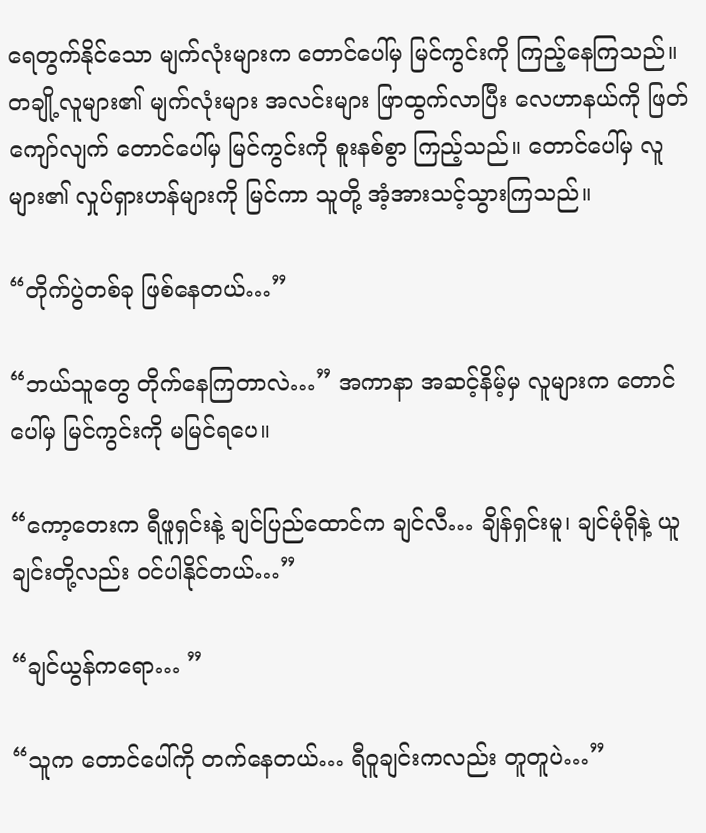ရေတွက်နိုင်သော မျက်လုံးများက တောင်ပေါ်မှ မြင်ကွင်းကို ကြည့်နေကြသည်။ တချို့လူများ၏ မျက်လုံးများ အလင်းများ ဖြာထွက်လာပြီး လေဟာနယ်ကို ဖြတ်ကျော်လျက် တောင်ပေါ်မှ မြင်ကွင်းကို စူးနစ်စွာ ကြည့်သည်။ တောင်ပေါ်မှ လူများ၏ လှုပ်ရှားဟန်များကို မြင်ကာ သူတို့ အံ့အားသင့်သွားကြသည်။

“တိုက်ပွဲတစ်ခု ဖြစ်နေတယ်…”

“ဘယ်သူတွေ တိုက်နေကြတာလဲ…” အကာနာ အဆင့်နိမ့်မှ လူများက တောင်ပေါ်မှ မြင်ကွင်းကို မမြင်ရပေ။

“ကော့တေးက ရီဖူရှင်းနဲ့ ချင်ပြည်ထောင်က ချင်လီ… ချိန်ရှင်းမူ၊ ချင်မုံရိုနဲ့ ယူချင်းတို့လည်း ဝင်ပါနိုင်တယ်…”

“ချင်ယွန်ကရော… ”

“သူက တောင်ပေါ်ကို တက်နေတယ်… ရီဝူချင်းကလည်း တူတူပဲ…”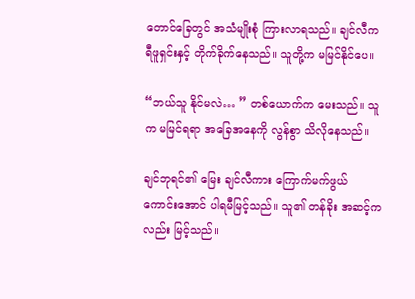တောင်ခြေတွင် အသံမျိုးစုံ ကြားလာရသည်။ ချင်လီက ရီဖူရှင်းနှင့် တိုက်ခိုက်နေသည်။ သူတို့က မမြင်နိုင်ပေ။

“ဘယ်သူ နိုင်မလဲ… ” တစ်ယောက်က မေးသည်။ သူက မမြင်ရရာ အခြေအနေကို လွန်စွာ သိလိုနေသည်။

ချင်ဘုရင်၏ မြေး ချင်လီကား ကြောက်မက်ဖွယ် ကောင်းအောင် ပါရမီမြင့်သည်။ သူ၏ တန်ခိုး အဆင့်ကလည်း မြင့်သည်။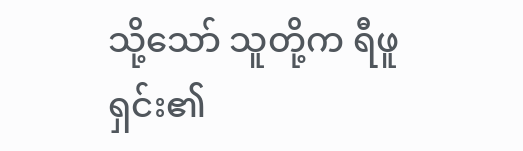သို့သော် သူတို့က ရီဖူရှင်း၏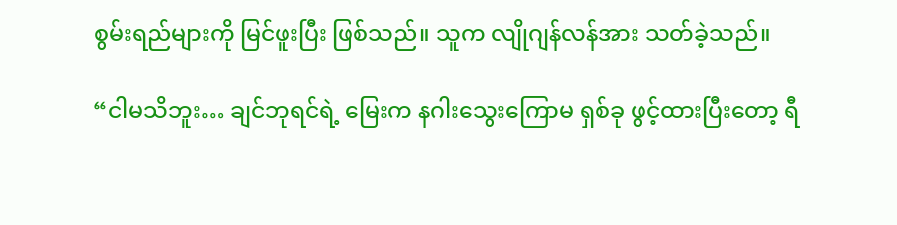စွမ်းရည်များကို မြင်ဖူးပြီး ဖြစ်သည်။ သူက လျိုဂျန်လန်အား သတ်ခဲ့သည်။

“ငါမသိဘူး… ချင်ဘုရင်ရဲ့ မြေးက နဂါးသွေးကြောမ ရှစ်ခု ဖွင့်ထားပြီးတော့ ရီ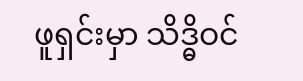ဖူရှင်းမှာ သိဒ္ဓိဝင်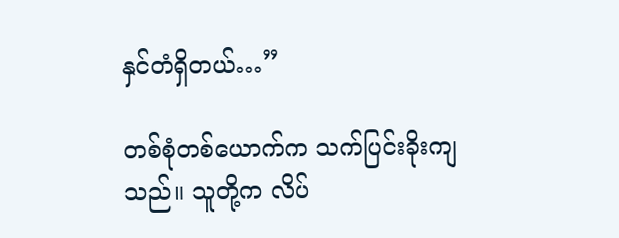နှင်တံရှိတယ်…”

တစ်စုံတစ်ယောက်က သက်ပြင်းခိုးကျသည်။ သူတို့က လိပ်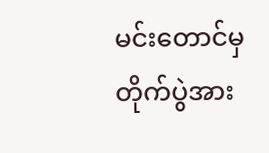မင်းတောင်မှ တိုက်ပွဲအား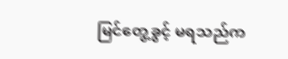မြင်တွေ့ခွင့် မရသည်က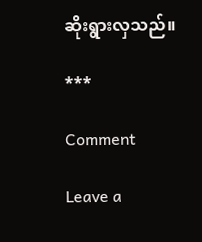ဆိုးရွားလှသည်။

***

Comment

Leave a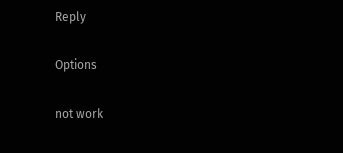Reply

Options

not work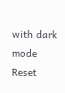with dark mode
Reset